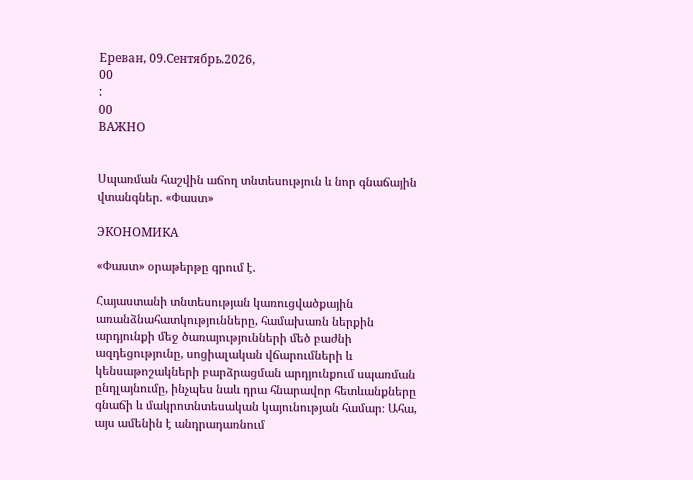Ереван, 09.Сентябрь.2026,
00
:
00
ВАЖНО


Սպառման հաշվին աճող տնտեսություն և նոր գնաճային վտանգներ. «Փաստ»

ЭКОНОМИКА

«Փաստ» օրաթերթը գրում է.

Հայաստանի տնտեսության կառուցվածքային առանձնահատկությունները, համախառն ներքին արդյունքի մեջ ծառայությունների մեծ բաժնի ազդեցությունը, սոցիալական վճարումների և կենսաթոշակների բարձրացման արդյունքում սպառման ընդլայնումը, ինչպես նաև դրա հնարավոր հետևանքները գնաճի և մակրոտնտեսական կայունության համար։ Ահա, այս ամենին է անդրադառնում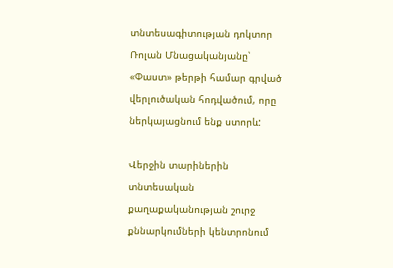տնտեսագիտության դոկտոր Ռոլան Մնացականյանը՝ «Փաստ» թերթի համար գրված վերլուծական հոդվածում, որը ներկայացնում ենք ստորև:

Վերջին տարիներին տնտեսական քաղաքականության շուրջ քննարկումների կենտրոնում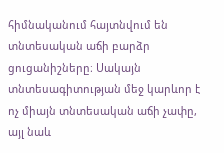հիմնականում հայտնվում են տնտեսական աճի բարձր ցուցանիշները։ Սակայն տնտեսագիտության մեջ կարևոր է ոչ միայն տնտեսական աճի չափը, այլ նաև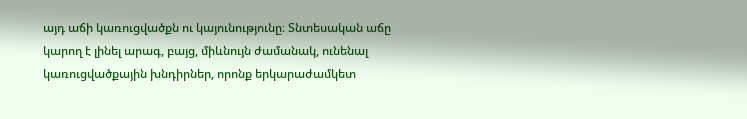այդ աճի կառուցվածքն ու կայունությունը։ Տնտեսական աճը կարող է լինել արագ, բայց, միևնույն ժամանակ, ունենալ կառուցվածքային խնդիրներ, որոնք երկարաժամկետ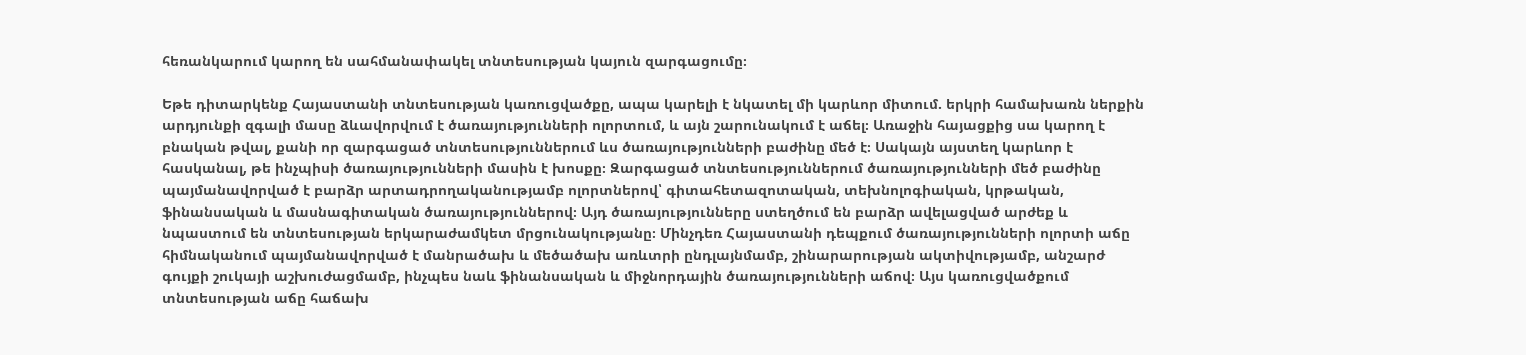հեռանկարում կարող են սահմանափակել տնտեսության կայուն զարգացումը։

Եթե դիտարկենք Հայաստանի տնտեսության կառուցվածքը, ապա կարելի է նկատել մի կարևոր միտում. երկրի համախառն ներքին արդյունքի զգալի մասը ձևավորվում է ծառայությունների ոլորտում, և այն շարունակում է աճել։ Առաջին հայացքից սա կարող է բնական թվալ, քանի որ զարգացած տնտեսություններում ևս ծառայությունների բաժինը մեծ է։ Սակայն այստեղ կարևոր է հասկանալ, թե ինչպիսի ծառայությունների մասին է խոսքը։ Զարգացած տնտեսություններում ծառայությունների մեծ բաժինը պայմանավորված է բարձր արտադրողականությամբ ոլորտներով՝ գիտահետազոտական, տեխնոլոգիական, կրթական, ֆինանսական և մասնագիտական ծառայություններով։ Այդ ծառայությունները ստեղծում են բարձր ավելացված արժեք և նպաստում են տնտեսության երկարաժամկետ մրցունակությանը։ Մինչդեռ Հայաստանի դեպքում ծառայությունների ոլորտի աճը հիմնականում պայմանավորված է մանրածախ և մեծածախ առևտրի ընդլայնմամբ, շինարարության ակտիվությամբ, անշարժ գույքի շուկայի աշխուժացմամբ, ինչպես նաև ֆինանսական և միջնորդային ծառայությունների աճով։ Այս կառուցվածքում տնտեսության աճը հաճախ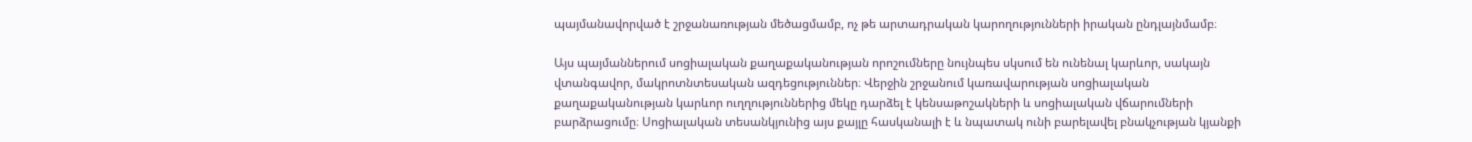պայմանավորված է շրջանառության մեծացմամբ, ոչ թե արտադրական կարողությունների իրական ընդլայնմամբ։

Այս պայմաններում սոցիալական քաղաքականության որոշումները նույնպես սկսում են ունենալ կարևոր, սակայն վտանգավոր, մակրոտնտեսական ազդեցություններ։ Վերջին շրջանում կառավարության սոցիալական քաղաքականության կարևոր ուղղություններից մեկը դարձել է կենսաթոշակների և սոցիալական վճարումների բարձրացումը։ Սոցիալական տեսանկյունից այս քայլը հասկանալի է և նպատակ ունի բարելավել բնակչության կյանքի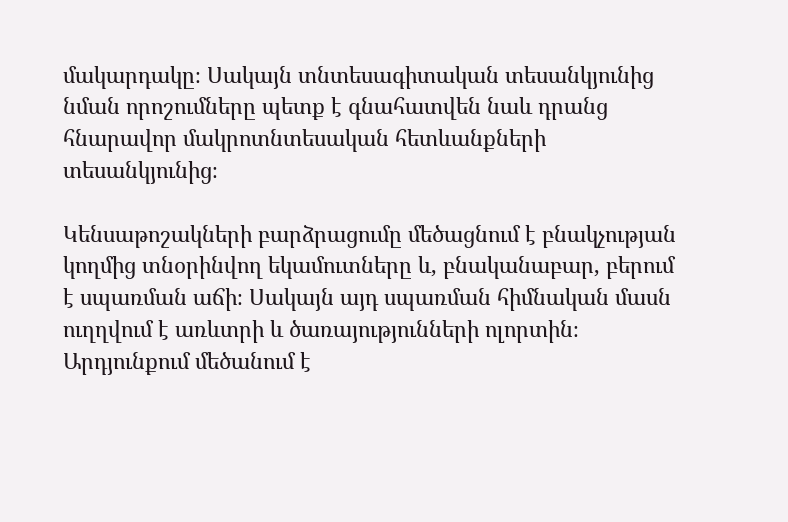մակարդակը։ Սակայն տնտեսագիտական տեսանկյունից նման որոշումները պետք է գնահատվեն նաև դրանց հնարավոր մակրոտնտեսական հետևանքների տեսանկյունից։

Կենսաթոշակների բարձրացումը մեծացնում է բնակչության կողմից տնօրինվող եկամուտները և, բնականաբար, բերում է սպառման աճի։ Սակայն այդ սպառման հիմնական մասն ուղղվում է առևտրի և ծառայությունների ոլորտին։ Արդյունքում մեծանում է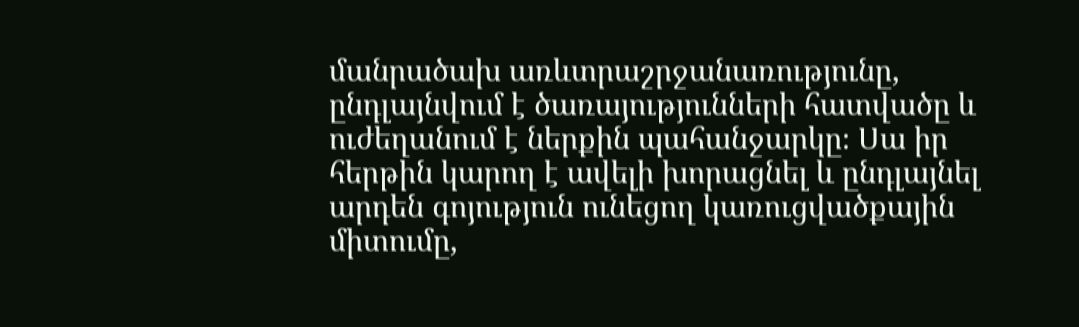մանրածախ առևտրաշրջանառությունը, ընդլայնվում է ծառայությունների հատվածը և ուժեղանում է ներքին պահանջարկը։ Սա իր հերթին կարող է ավելի խորացնել և ընդլայնել արդեն գոյություն ունեցող կառուցվածքային միտումը,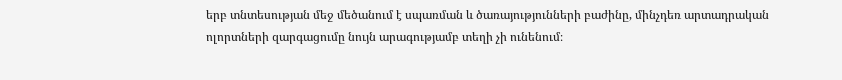երբ տնտեսության մեջ մեծանում է սպառման և ծառայությունների բաժինը, մինչդեռ արտադրական ոլորտների զարգացումը նույն արագությամբ տեղի չի ունենում։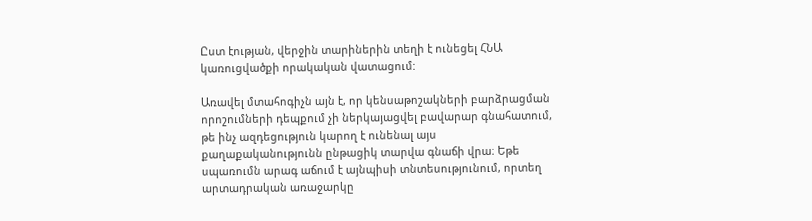Ըստ էության, վերջին տարիներին տեղի է ունեցել ՀՆԱ կառուցվածքի որակական վատացում:

Առավել մտահոգիչն այն է, որ կենսաթոշակների բարձրացման որոշումների դեպքում չի ներկայացվել բավարար գնահատում, թե ինչ ազդեցություն կարող է ունենալ այս քաղաքականությունն ընթացիկ տարվա գնաճի վրա։ Եթե սպառումն արագ աճում է այնպիսի տնտեսությունում, որտեղ արտադրական առաջարկը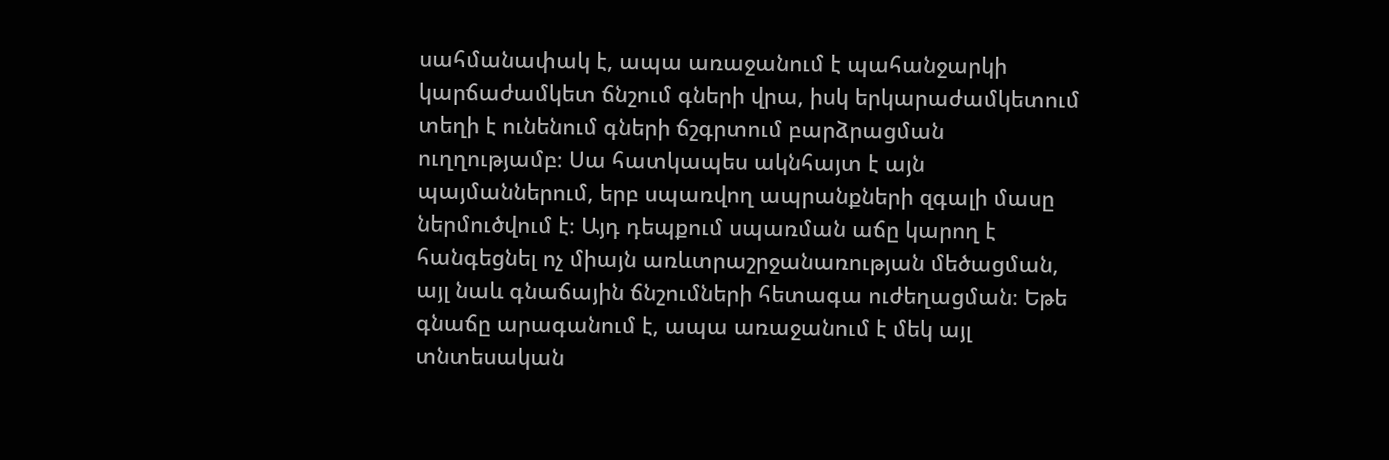սահմանափակ է, ապա առաջանում է պահանջարկի կարճաժամկետ ճնշում գների վրա, իսկ երկարաժամկետում տեղի է ունենում գների ճշգրտում բարձրացման ուղղությամբ։ Սա հատկապես ակնհայտ է այն պայմաններում, երբ սպառվող ապրանքների զգալի մասը ներմուծվում է։ Այդ դեպքում սպառման աճը կարող է հանգեցնել ոչ միայն առևտրաշրջանառության մեծացման, այլ նաև գնաճային ճնշումների հետագա ուժեղացման։ Եթե գնաճը արագանում է, ապա առաջանում է մեկ այլ տնտեսական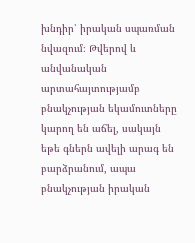խնդիր՝ իրական սպառման նվազում։ Թվերով և անվանական արտահայտությամբ բնակչության եկամուտները կարող են աճել, սակայն եթե գներն ավելի արագ են բարձրանում, ապա բնակչության իրական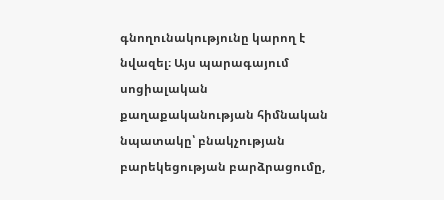գնողունակությունը կարող է նվազել։ Այս պարագայում սոցիալական քաղաքականության հիմնական նպատակը՝ բնակչության բարեկեցության բարձրացումը,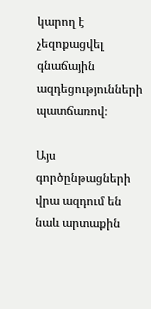կարող է չեզոքացվել գնաճային ազդեցությունների պատճառով։

Այս գործընթացների վրա ազդում են նաև արտաքին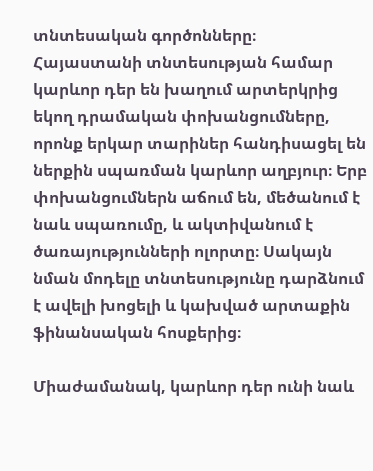տնտեսական գործոնները։ Հայաստանի տնտեսության համար կարևոր դեր են խաղում արտերկրից եկող դրամական փոխանցումները, որոնք երկար տարիներ հանդիսացել են ներքին սպառման կարևոր աղբյուր։ Երբ փոխանցումներն աճում են, մեծանում է նաև սպառումը, և ակտիվանում է ծառայությունների ոլորտը։ Սակայն նման մոդելը տնտեսությունը դարձնում է ավելի խոցելի և կախված արտաքին ֆինանսական հոսքերից։

Միաժամանակ, կարևոր դեր ունի նաև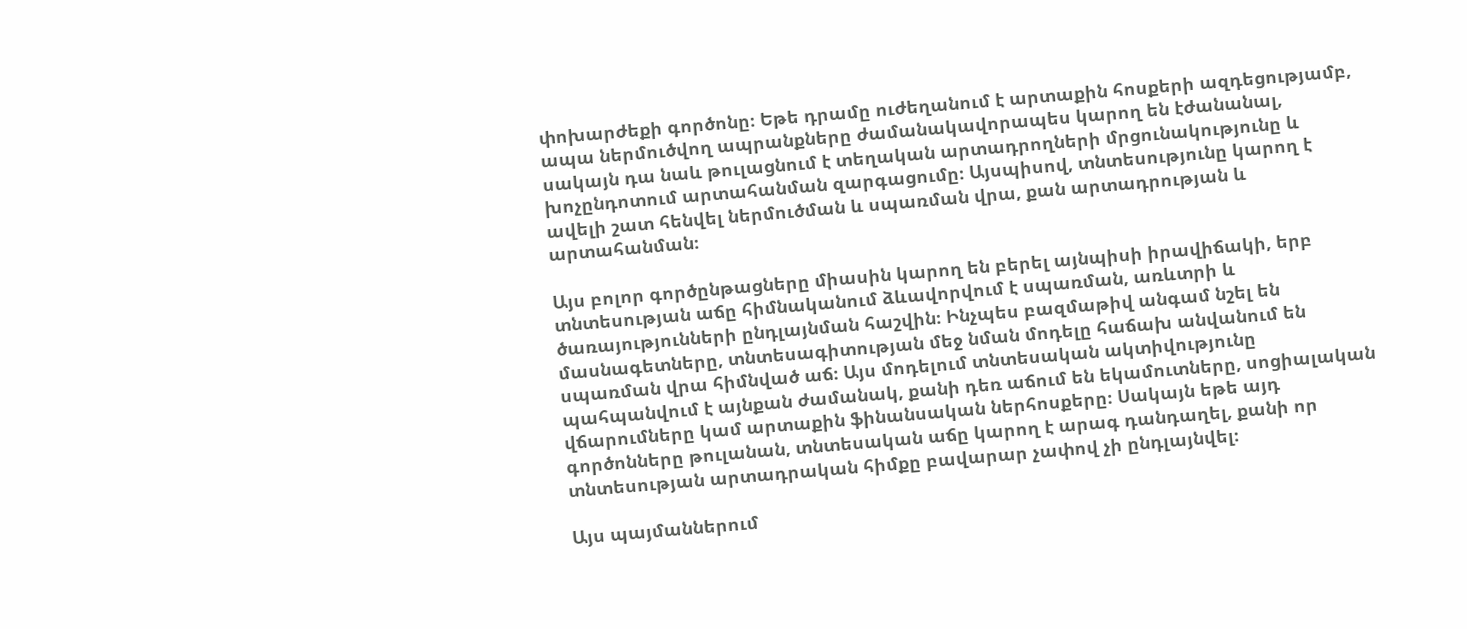փոխարժեքի գործոնը։ Եթե դրամը ուժեղանում է արտաքին հոսքերի ազդեցությամբ, ապա ներմուծվող ապրանքները ժամանակավորապես կարող են էժանանալ, սակայն դա նաև թուլացնում է տեղական արտադրողների մրցունակությունը և խոչընդոտում արտահանման զարգացումը։ Այսպիսով, տնտեսությունը կարող է ավելի շատ հենվել ներմուծման և սպառման վրա, քան արտադրության և արտահանման։

Այս բոլոր գործընթացները միասին կարող են բերել այնպիսի իրավիճակի, երբ տնտեսության աճը հիմնականում ձևավորվում է սպառման, առևտրի և ծառայությունների ընդլայնման հաշվին։ Ինչպես բազմաթիվ անգամ նշել են մասնագետները, տնտեսագիտության մեջ նման մոդելը հաճախ անվանում են սպառման վրա հիմնված աճ։ Այս մոդելում տնտեսական ակտիվությունը պահպանվում է այնքան ժամանակ, քանի դեռ աճում են եկամուտները, սոցիալական վճարումները կամ արտաքին ֆինանսական ներհոսքերը։ Սակայն եթե այդ գործոնները թուլանան, տնտեսական աճը կարող է արագ դանդաղել, քանի որ տնտեսության արտադրական հիմքը բավարար չափով չի ընդլայնվել։

Այս պայմաններում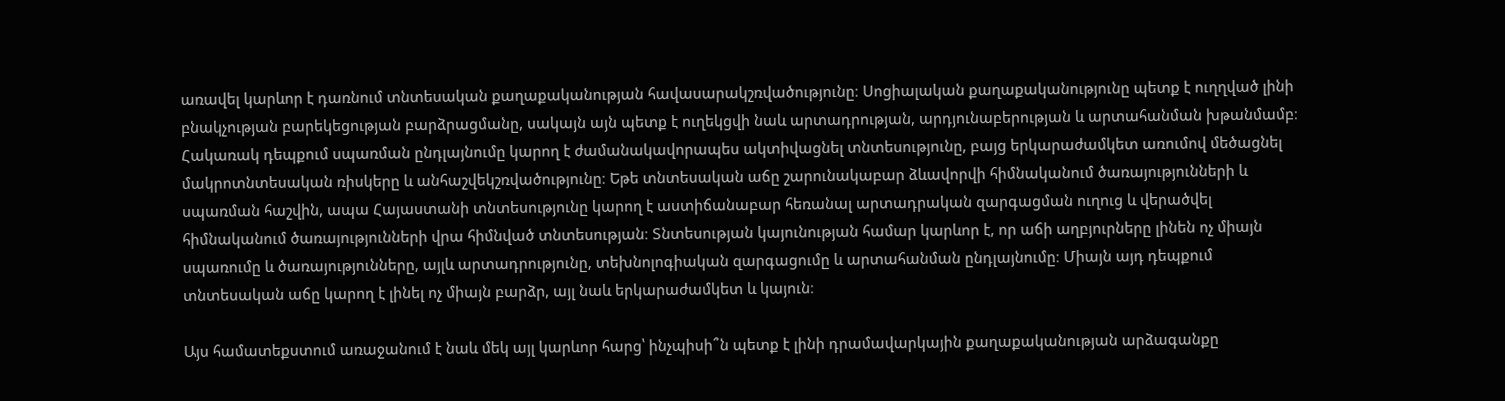առավել կարևոր է դառնում տնտեսական քաղաքականության հավասարակշռվածությունը։ Սոցիալական քաղաքականությունը պետք է ուղղված լինի բնակչության բարեկեցության բարձրացմանը, սակայն այն պետք է ուղեկցվի նաև արտադրության, արդյունաբերության և արտահանման խթանմամբ։ Հակառակ դեպքում սպառման ընդլայնումը կարող է ժամանակավորապես ակտիվացնել տնտեսությունը, բայց երկարաժամկետ առումով մեծացնել մակրոտնտեսական ռիսկերը և անհաշվեկշռվածությունը։ Եթե տնտեսական աճը շարունակաբար ձևավորվի հիմնականում ծառայությունների և սպառման հաշվին, ապա Հայաստանի տնտեսությունը կարող է աստիճանաբար հեռանալ արտադրական զարգացման ուղուց և վերածվել հիմնականում ծառայությունների վրա հիմնված տնտեսության։ Տնտեսության կայունության համար կարևոր է, որ աճի աղբյուրները լինեն ոչ միայն սպառումը և ծառայությունները, այլև արտադրությունը, տեխնոլոգիական զարգացումը և արտահանման ընդլայնումը։ Միայն այդ դեպքում տնտեսական աճը կարող է լինել ոչ միայն բարձր, այլ նաև երկարաժամկետ և կայուն։

Այս համատեքստում առաջանում է նաև մեկ այլ կարևոր հարց՝ ինչպիսի՞ն պետք է լինի դրամավարկային քաղաքականության արձագանքը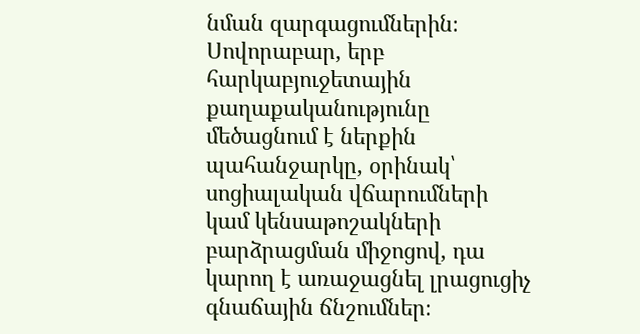նման զարգացումներին։ Սովորաբար, երբ հարկաբյուջետային քաղաքականությունը մեծացնում է ներքին պահանջարկը, օրինակ՝ սոցիալական վճարումների կամ կենսաթոշակների բարձրացման միջոցով, դա կարող է առաջացնել լրացուցիչ գնաճային ճնշումներ։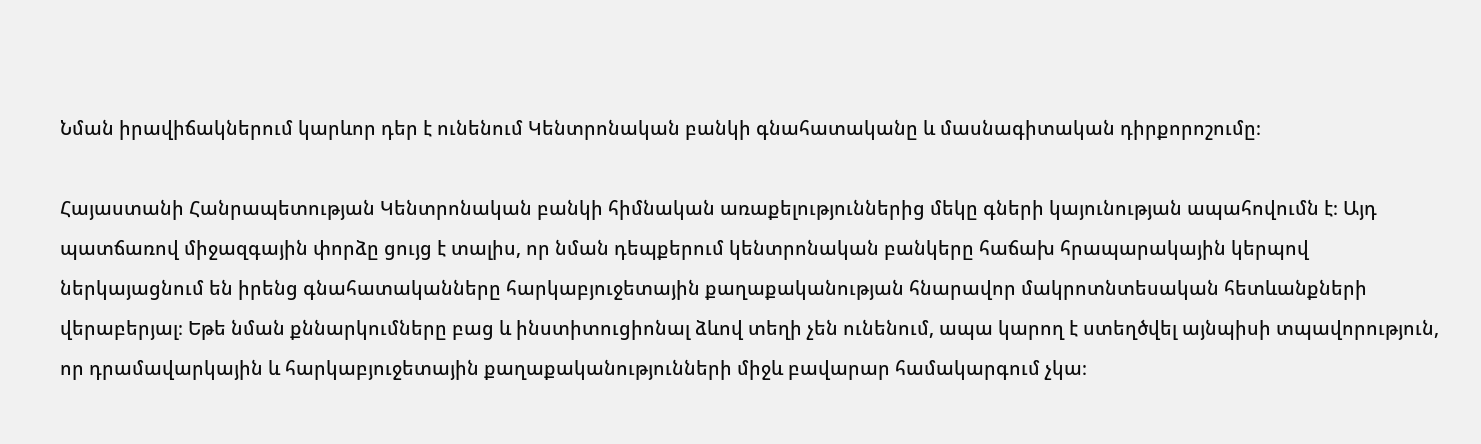Նման իրավիճակներում կարևոր դեր է ունենում Կենտրոնական բանկի գնահատականը և մասնագիտական դիրքորոշումը։

Հայաստանի Հանրապետության Կենտրոնական բանկի հիմնական առաքելություններից մեկը գների կայունության ապահովումն է։ Այդ պատճառով միջազգային փորձը ցույց է տալիս, որ նման դեպքերում կենտրոնական բանկերը հաճախ հրապարակային կերպով ներկայացնում են իրենց գնահատականները հարկաբյուջետային քաղաքականության հնարավոր մակրոտնտեսական հետևանքների վերաբերյալ։ Եթե նման քննարկումները բաց և ինստիտուցիոնալ ձևով տեղի չեն ունենում, ապա կարող է ստեղծվել այնպիսի տպավորություն, որ դրամավարկային և հարկաբյուջետային քաղաքականությունների միջև բավարար համակարգում չկա։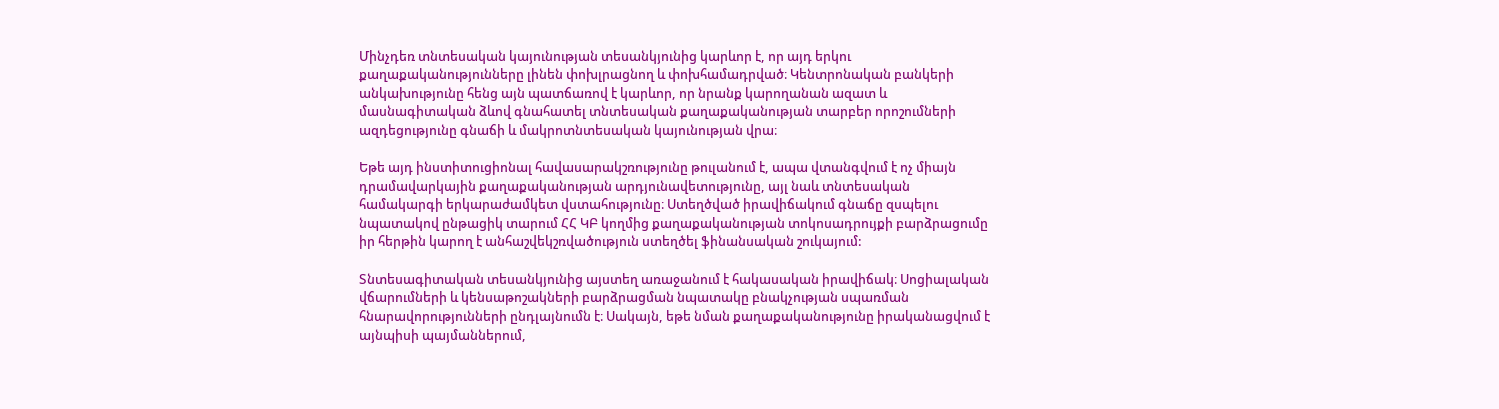Մինչդեռ տնտեսական կայունության տեսանկյունից կարևոր է, որ այդ երկու քաղաքականությունները լինեն փոխլրացնող և փոխհամադրված։ Կենտրոնական բանկերի անկախությունը հենց այն պատճառով է կարևոր, որ նրանք կարողանան ազատ և մասնագիտական ձևով գնահատել տնտեսական քաղաքականության տարբեր որոշումների ազդեցությունը գնաճի և մակրոտնտեսական կայունության վրա։

Եթե այդ ինստիտուցիոնալ հավասարակշռությունը թուլանում է, ապա վտանգվում է ոչ միայն դրամավարկային քաղաքականության արդյունավետությունը, այլ նաև տնտեսական համակարգի երկարաժամկետ վստահությունը։ Ստեղծված իրավիճակում գնաճը զսպելու նպատակով ընթացիկ տարում ՀՀ ԿԲ կողմից քաղաքականության տոկոսադրույքի բարձրացումը իր հերթին կարող է անհաշվեկշռվածություն ստեղծել ֆինանսական շուկայում:

Տնտեսագիտական տեսանկյունից այստեղ առաջանում է հակասական իրավիճակ։ Սոցիալական վճարումների և կենսաթոշակների բարձրացման նպատակը բնակչության սպառման հնարավորությունների ընդլայնումն է։ Սակայն, եթե նման քաղաքականությունը իրականացվում է այնպիսի պայմաններում,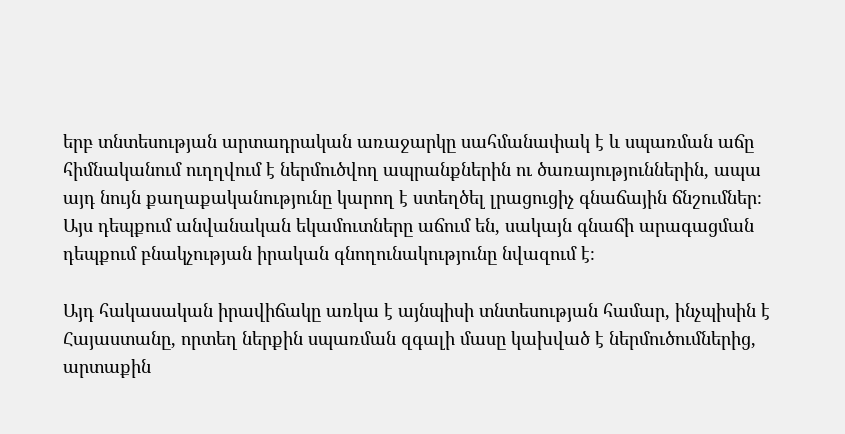երբ տնտեսության արտադրական առաջարկը սահմանափակ է և սպառման աճը հիմնականում ուղղվում է ներմուծվող ապրանքներին ու ծառայություններին, ապա այդ նույն քաղաքականությունը կարող է ստեղծել լրացուցիչ գնաճային ճնշումներ։ Այս դեպքում անվանական եկամուտները աճում են, սակայն գնաճի արագացման դեպքում բնակչության իրական գնողունակությունը նվազում է։

Այդ հակասական իրավիճակը առկա է այնպիսի տնտեսության համար, ինչպիսին է Հայաստանը, որտեղ ներքին սպառման զգալի մասը կախված է ներմուծումներից, արտաքին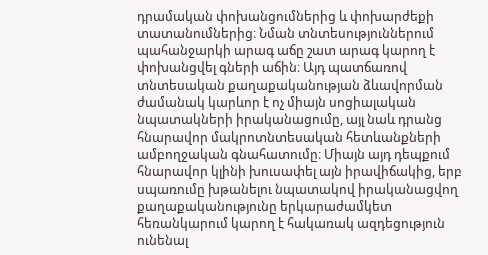դրամական փոխանցումներից և փոխարժեքի տատանումներից։ Նման տնտեսություններում պահանջարկի արագ աճը շատ արագ կարող է փոխանցվել գների աճին։ Այդ պատճառով տնտեսական քաղաքականության ձևավորման ժամանակ կարևոր է ոչ միայն սոցիալական նպատակների իրականացումը, այլ նաև դրանց հնարավոր մակրոտնտեսական հետևանքների ամբողջական գնահատումը։ Միայն այդ դեպքում հնարավոր կլինի խուսափել այն իրավիճակից, երբ սպառումը խթանելու նպատակով իրականացվող քաղաքականությունը երկարաժամկետ հեռանկարում կարող է հակառակ ազդեցություն ունենալ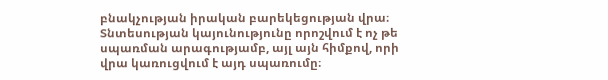բնակչության իրական բարեկեցության վրա։ Տնտեսության կայունությունը որոշվում է ոչ թե սպառման արագությամբ, այլ այն հիմքով, որի վրա կառուցվում է այդ սպառումը։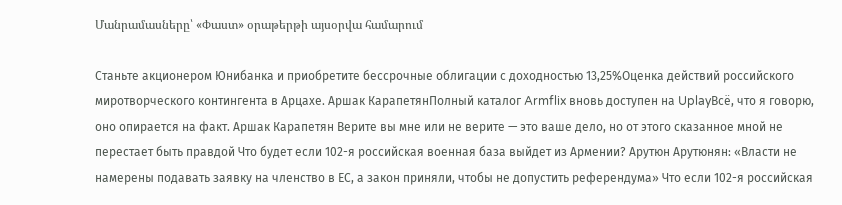Մանրամասները՝ «Փաստ» օրաթերթի այսօրվա համարում

Станьте акционером Юнибанка и приобретите бессрочные облигации с доходностью 13,25%Оценка действий российского миротворческого контингента в Арцахе. Аршак КарапетянПолный каталог Armflix вновь доступен на UplayВсё, что я говорю, оно опирается на факт. Аршак Карапетян Верите вы мне или не верите — это ваше дело, но от этого сказанное мной не перестает быть правдой Что будет если 102-я российская военная база выйдет из Армении? Арутюн Арутюнян: «Власти не намерены подавать заявку на членство в ЕС, а закон приняли, чтобы не допустить референдума» Что если 102-я российская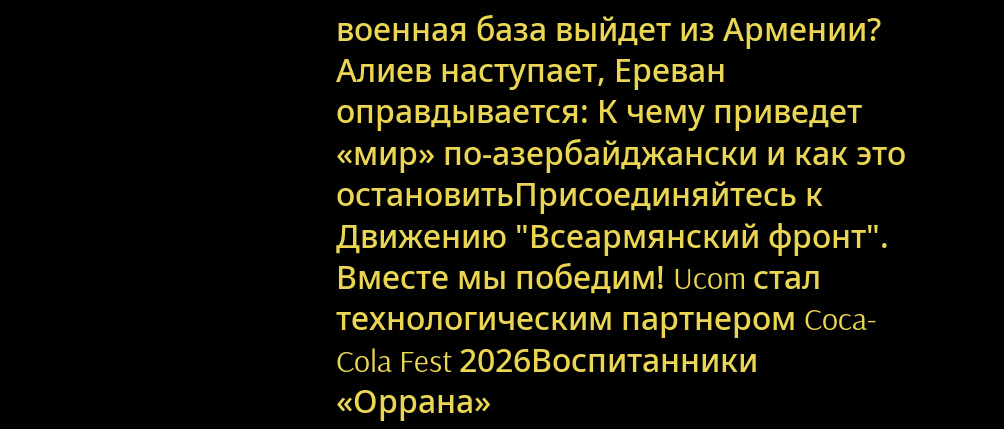военная база выйдет из Армении? Алиев наступает, Ереван оправдывается: К чему приведет «мир» по-азербайджански и как это остановитьПрисоединяйтесь к Движению "Всеармянский фронт". Вместе мы победим! Ucom стал технологическим партнером Coca-Cola Fest 2026Воспитанники «Оррана»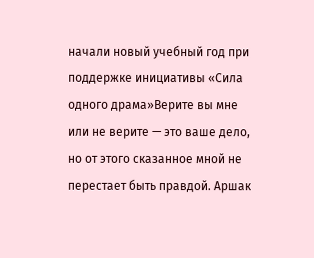начали новый учебный год при поддержке инициативы «Сила одного драма»Верите вы мне или не верите — это ваше дело, но от этого сказанное мной не перестает быть правдой. Аршак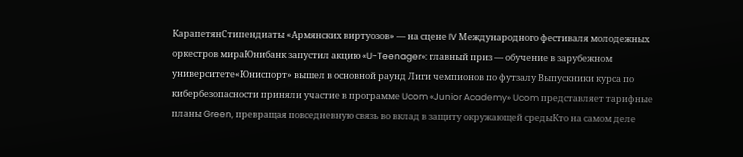КарапетянСтипендиаты «Армянских виртуозов» — на сцене IV Международного фестиваля молодежных оркестров мираЮнибанк запустил акцию «U-Teenager»: главный приз — обучение в зарубежном университете«Юниспорт» вышел в основной раунд Лиги чемпионов по футзалу Выпускники курса по кибербезопасности приняли участие в программе Ucom «Junior Academy» Ucom представляет тарифные планы Green, превращая повседневную связь во вклад в защиту окружающей средыКто на самом деле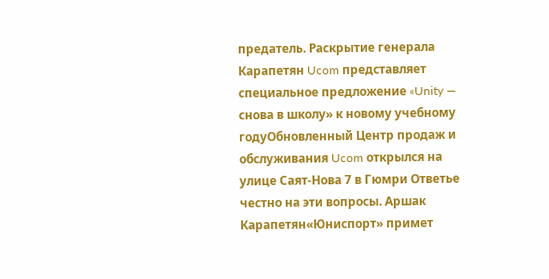предатель. Раскрытие генерала Карапетян Ucom представляет специальное предложение «Unity — снова в школу» к новому учебному годуОбновленный Центр продаж и обслуживания Ucom открылся на улице Саят-Нова 7 в Гюмри Ответье честно на эти вопросы. Аршак Карапетян«Юниспорт» примет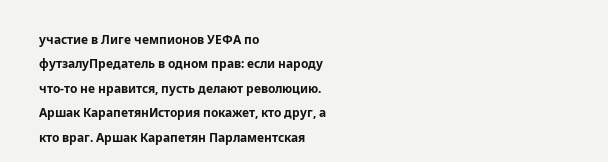участие в Лиге чемпионов УЕФА по футзалуПредатель в одном прав: если народу что-то не нравится, пусть делают революцию. Аршак КарапетянИстория покажет, кто друг, а кто враг. Аршак Карапетян Парламентская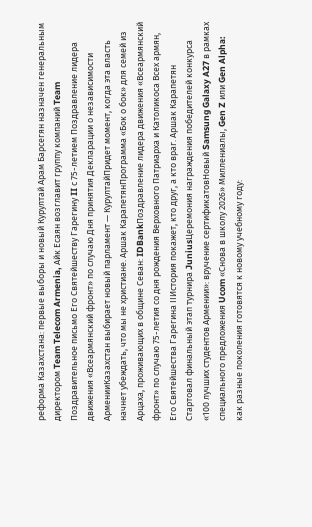реформа Казахстана: первые выборы и новый Курултай Арам Барсегян назначен генеральным директором Team Telecom Armenia, Айк Есаян возглавит группу компаний Team Поздравительное письмо Его Святейшеству Гарегину II с 75-летием Поздравление лидера движения «Всеармянский фронт» по случаю Дня принятия Декларации о независимости АрменииКазахстан выбирает новый парламент — КурултайПридет момент, когда эта власть начнет убеждать, что мы не христиане. Аршак КарапетянПрограмма «Бок о бок» для семей из Арцаха, проживающих в общине Севан: IDBankПоздравление лидера движения «Всеармянский фронт» по случаю 75-летия со дня рождения Верховного Патриарха и Католикоса Всех армян, Его Святейшества Гарегина IIИстория покажет, кто друг, а кто враг. Аршак Карапетян Стартовал финальный этап турнира JuniusЦеремония награждения победителей конкурса «100 лучших студентов Армении»: вручение сертификатовНовый Samsung Galaxy A27 в рамках специального предложения Ucom «Снова в школу 2026» Миллениалы, Gen Z или Gen Alpha: как разные поколения готовятся к новому учебному году: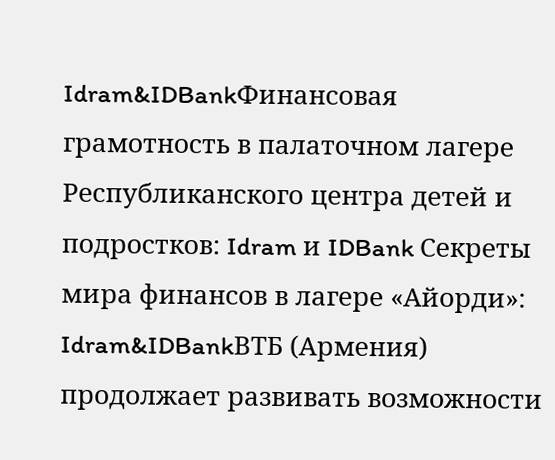Idram&IDBankФинансовая грамотность в палаточном лагере Республиканского центра детей и подростков: Idram и IDBank Секреты мира финансов в лагере «Айорди»: Idram&IDBankВТБ (Армения) продолжает развивать возможности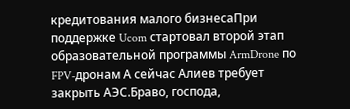кредитования малого бизнесаПри поддержке Ucom стартовал второй этап образовательной программы ArmDrone по FPV-дронам А сейчас Алиев требует закрыть АЭС.Браво, господа,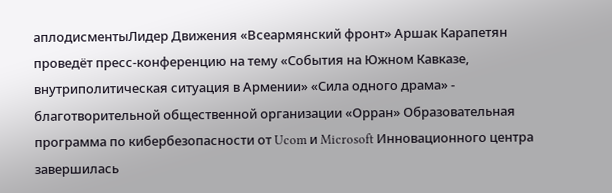аплодисментыЛидер Движения «Всеармянский фронт» Аршак Карапетян проведёт пресс-конференцию на тему «События на Южном Кавказе, внутриполитическая ситуация в Армении» «Сила одного драма» - благотворительной общественной организации «Орран» Образовательная программа по кибербезопасности от Ucom и Microsoft Инновационного центра завершилась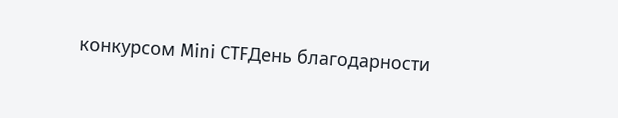конкурсом Mini CTFДень благодарности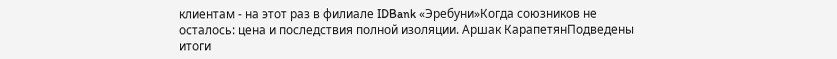клиентам - на этот раз в филиале IDBank «Эребуни»Когда союзников не осталось: цена и последствия полной изоляции. Аршак КарапетянПодведены итоги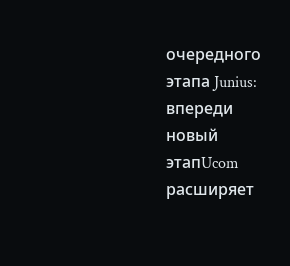очередного этапа Junius: впереди новый этапUcom расширяет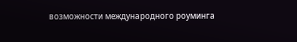возможности международного роуминга